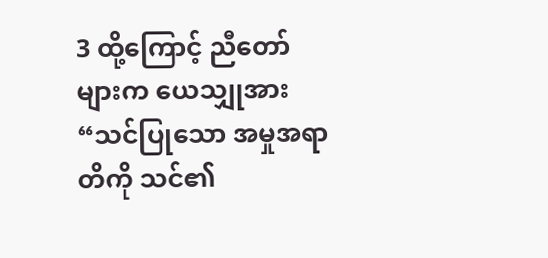3 ထို့ကြောင့် ညီတော်များက ယေသျှုအား “သင်ပြုသော အမှုအရာတိကို သင်၏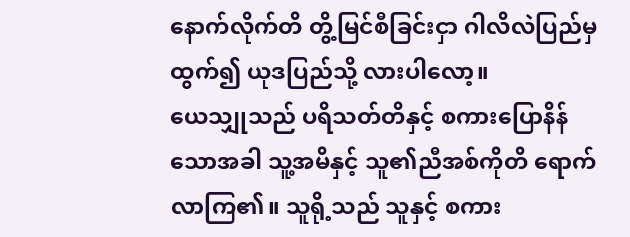နောက်လိုက်တိ တွိ့မြင်စီခြင်းငှာ ဂါလိလဲပြည်မှ ထွက်၍ ယုဒပြည်သို့ လားပါလော့။
ယေသျှုသည် ပရိသတ်တိနှင့် စကားပြောနိန်သောအခါ သူ့အမိနှင့် သူ၏ညီအစ်ကိုတိ ရောက်လာကြ၏။ သူရို့သည် သူနှင့် စကား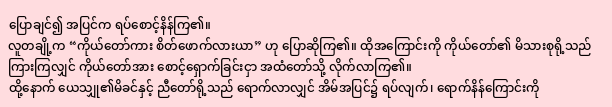ပြောချင်၍ အပြင်က ရပ်စောင့်နိန်ကြ၏။
လူတချို့က “ကိုယ်တော်ကား စိတ်ဖောက်လားယာ” ဟု ပြောဆိုကြ၏။ ထိုအကြောင်းကို ကိုယ်တော်၏ မိသားစုရို့သည် ကြားကြလျှင် ကိုယ်တော်အား စောင့်ရှောက်ခြင်းငှာ အထံတော်သို့ လိုက်လာကြ၏။
ထို့နောက် ယေသျှု၏မိခင်နှင့် ညီတော်ရို့သည် ရောက်လာလျှင် အိမ်အပြင်၌ ရပ်လျက်၊ ရောက်နိန်ကြောင်းကို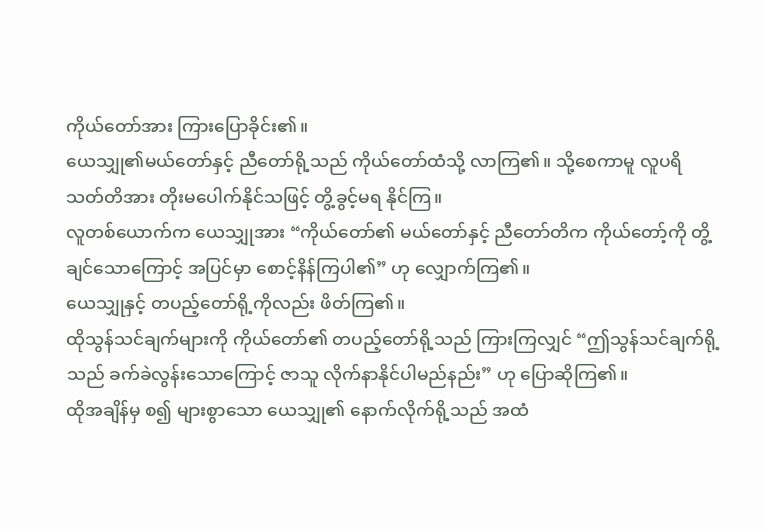ကိုယ်တော်အား ကြားပြောခိုင်း၏။
ယေသျှု၏မယ်တော်နှင့် ညီတော်ရို့သည် ကိုယ်တော်ထံသို့ လာကြ၏။ သို့စေကာမူ လူပရိသတ်တိအား တိုးမပေါက်နိုင်သဖြင့် တွိ့ခွင့်မရ နိုင်ကြ။
လူတစ်ယောက်က ယေသျှုအား “ကိုယ်တော်၏ မယ်တော်နှင့် ညီတော်တိက ကိုယ်တော့်ကို တွိ့ချင်သောကြောင့် အပြင်မှာ စောင့်နိန်ကြပါ၏” ဟု လျှောက်ကြ၏။
ယေသျှုနှင့် တပည့်တော်ရို့ကိုလည်း ဖိတ်ကြ၏။
ထိုသွန်သင်ချက်များကို ကိုယ်တော်၏ တပည့်တော်ရို့သည် ကြားကြလျှင် “ဤသွန်သင်ချက်ရို့သည် ခက်ခဲလွန်းသောကြောင့် ဇာသူ လိုက်နာနိုင်ပါမည်နည်း” ဟု ပြောဆိုကြ၏။
ထိုအချိန်မှ စ၍ များစွာသော ယေသျှု၏ နောက်လိုက်ရို့သည် အထံ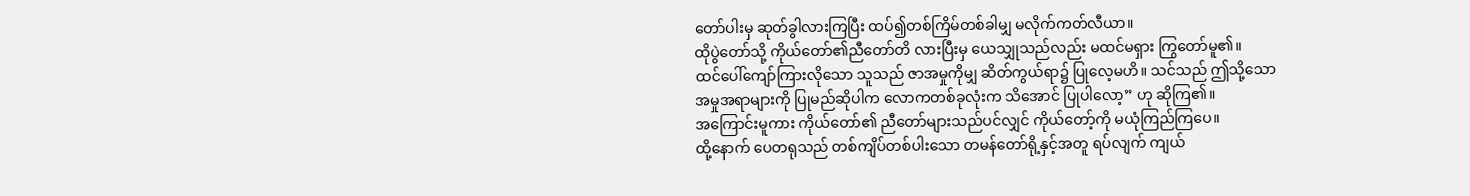တော်ပါးမှ ဆုတ်ခွါလားကြပြီး ထပ်၍တစ်ကြိမ်တစ်ခါမျှ မလိုက်ကတ်လီယာ။
ထိုပွဲတော်သို့ ကိုယ်တော်၏ညီတော်တိ လားပြီးမှ ယေသျှုသည်လည်း မထင်မရှား ကြွတော်မူ၏။
ထင်ပေါ်ကျော်ကြားလိုသော သူသည် ဇာအမှုကိုမျှ ဆိတ်ကွယ်ရာ၌ ပြုလေ့မဟိ။ သင်သည် ဤသို့သောအမှုအရာများကို ပြုမည်ဆိုပါက လောကတစ်ခုလုံးက သိအောင် ပြုပါလော့” ဟု ဆိုကြ၏။
အကြောင်းမူကား ကိုယ်တော်၏ ညီတော်များသည်ပင်လျှင် ကိုယ်တော့်ကို မယုံကြည်ကြပေ။
ထို့နောက် ပေတရုသည် တစ်ကျိပ်တစ်ပါးသော တမန်တော်ရို့နှင့်အတူ ရပ်လျက် ကျယ်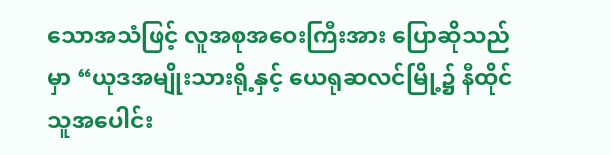သောအသံဖြင့် လူအစုအဝေးကြီးအား ပြောဆိုသည်မှာ “ယုဒအမျိုးသားရို့နှင့် ယေရုဆလင်မြို့၌ နီထိုင်သူအပေါင်း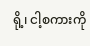ရို့၊ ငါ့စကားကို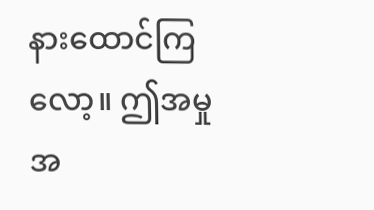နားထောင်ကြလော့။ ဤအမှုအ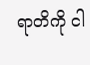ရာတိကို ငါ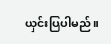ယှင်းပြပါမည်။